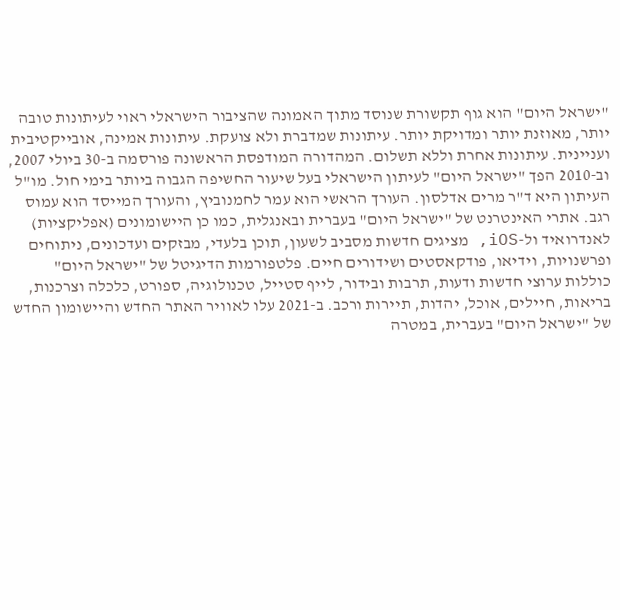"ישראל היום" הוא גוף תקשורת שנוסד מתוך האמונה שהציבור הישראלי ראוי לעיתונות טובה יותר, מאוזנת יותר ומדויקת יותר. עיתונות שמדברת ולא צועקת. עיתונות אמינה, אובייקטיבית ועניינית. עיתונות אחרת וללא תשלום. המהדורה המודפסת הראשונה פורסמה ב-30 ביולי 2007, וב-2010 הפך "ישראל היום" לעיתון הישראלי בעל שיעור החשיפה הגבוה ביותר בימי חול. מו"ל העיתון היא ד"ר מרים אדלסון. העורך הראשי הוא עמר לחמנוביץ, והעורך המייסד הוא עמוס רגב. אתרי האינטרנט של "ישראל היום" בעברית ובאנגלית, כמו כן היישומונים (אפליקציות) לאנדרואיד ול-iOS, מציגים חדשות מסביב לשעון, תוכן בלעדי, מבזקים ועדכונים, ניתוחים ופרשנויות, וידיאו, פודקאסטים ושידורים חיים. פלטפורמות הדיגיטל של "ישראל היום" כוללות ערוצי חדשות ודעות, תרבות ובידור, לייף סטייל, טכנולוגיה, ספורט, כלכלה וצרכנות, בריאות, חיילים, אוכל, יהדות, תיירות ורכב. ב-2021 עלו לאוויר האתר החדש והיישומון החדש של "ישראל היום" בעברית, במטרה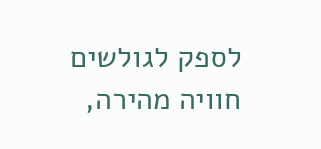לספק לגולשים חוויה מהירה,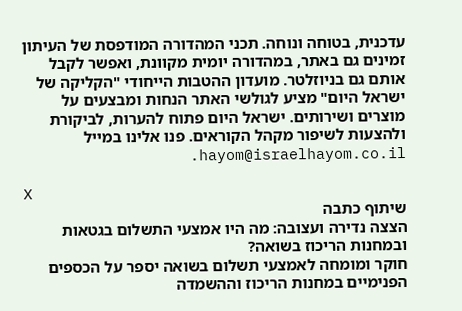עדכנית, בטוחה ונוחה. תכני המהדורה המודפסת של העיתון זמינים גם באתר, במהדורה יומית מקוונת, ואפשר לקבל אותם גם בניוזלטר. מועדון ההטבות הייחודי "הקליקה של ישראל היום" מציע לגולשי האתר הנחות ומבצעים על מוצרים ושירותים. ישראל היום פתוח להערות, לביקורת ולהצעות לשיפור מקהל הקוראים. פנו אלינו במייל hayom@israelhayom.co.il.

X
שיתוף כתבה
הצצה נדירה ועצובה: מה היו אמצעי התשלום בגטאות ובמחנות הריכוז בשואה?
חוקר ומומחה לאמצעי תשלום בשואה יספר על הכספים הפנימיים במחנות הריכוז וההשמדה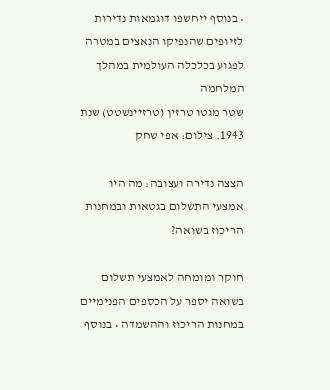• בנוסף ייחשפו דוגמאות נדירות לזיופים שהנפיקו הנאצים במטרה לפגוע בכלכלה העולמית במהלך המלחמה
שטר מגטו טרזין (טרזיינשטט) שנת 1943. צילום: אפי שחק

הצצה נדירה ועצובה: מה היו אמצעי התשלום בגטאות ובמחנות הריכוז בשואה?

חוקר ומומחה לאמצעי תשלום בשואה יספר על הכספים הפנימיים במחנות הריכוז וההשמדה • בנוסף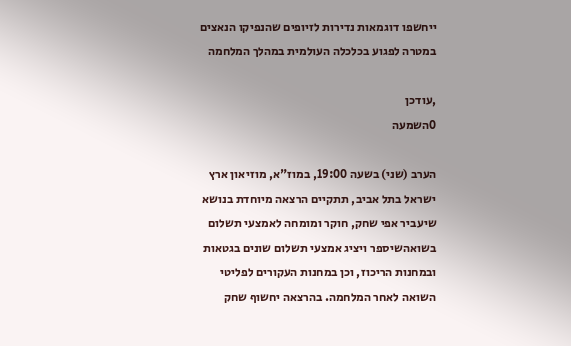ייחשפו דוגמאות נדירות לזיופים שהנפיקו הנאצים במטרה לפגוע בכלכלה העולמית במהלך המלחמה

,עודכן
0השמעה

הערב (שני) בשעה 19:00, במוז"א, מוזיאון ארץ ישראל בתל אביב, תתקיים הרצאה מיוחדת בנושא שיעביר אפי שחק, חוקר ומומחה לאמצעי תשלום בשואהשיספר ויציג אמצעי תשלום שונים בגטאות ובמחנות הריכוז, וכן במחנות העקורים לפליטי השואה לאחר המלחמה. בהרצאה יחשוף שחק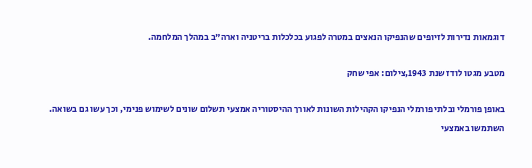דוגמאות נדירות לזיופים שהנפיקו הנאצים במטרה לפגוע בכלכלות בריטניה וארה"ב במהלך המלחמה.

מטבע מגטו לודז שנת 1943,צילום: אפי שחק

באופן פורמלי ובלתי פורמלי הנפיקו הקהילות השונות לאורך ההיסטוריה אמצעי תשלום שונים לשימוש פנימי, וכך עשו גם בשואה. השתמשו באמצעי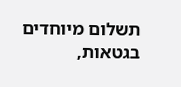תשלום מיוחדים בגטאות,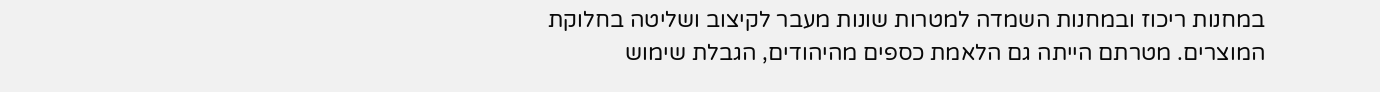במחנות ריכוז ובמחנות השמדה למטרות שונות מעבר לקיצוב ושליטה בחלוקת המוצרים. מטרתם הייתה גם הלאמת כספים מהיהודים, הגבלת שימוש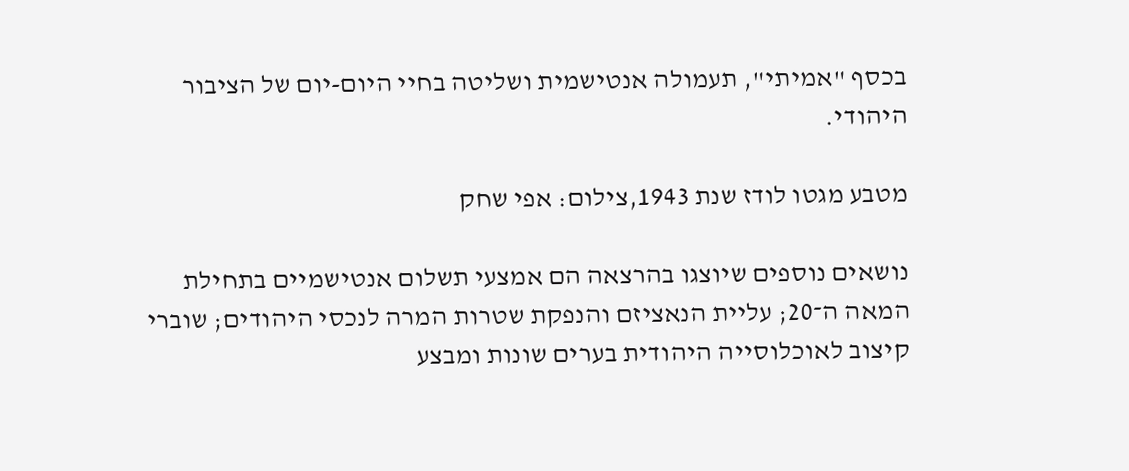בכסף "אמיתי", תעמולה אנטישמית ושליטה בחיי היום-יום של הציבור היהודי.

מטבע מגטו לודז שנת 1943,צילום: אפי שחק

נושאים נוספים שיוצגו בהרצאה הם אמצעי תשלום אנטישמיים בתחילת המאה ה־20; עליית הנאציזם והנפקת שטרות המרה לנכסי היהודים; שוברי קיצוב לאוכלוסייה היהודית בערים שונות ומבצע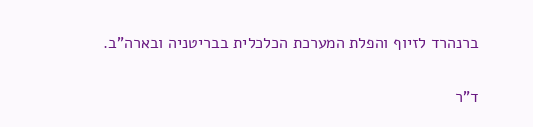ברנהרד לזיוף והפלת המערכת הכלכלית בבריטניה ובארה"ב.

ד"ר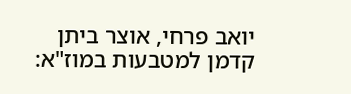יואב פרחי, אוצר ביתן קדמן למטבעות במוז"א: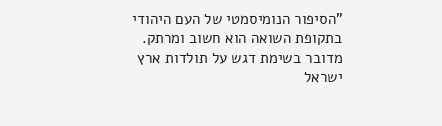"הסיפור הנומיסמטי של העם היהודי בתקופת השואה הוא חשוב ומרתק. מדובר בשימת דגש על תולדות ארץ ישראל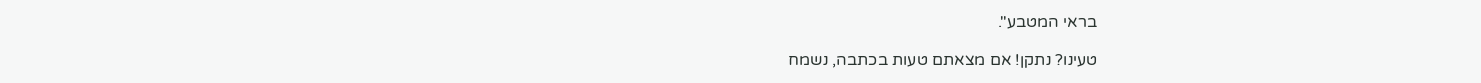בראי המטבע".

טעינו? נתקן! אם מצאתם טעות בכתבה, נשמח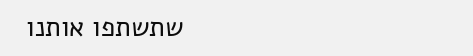שתשתפו אותנו